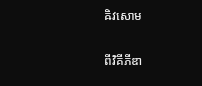ឝិវសោម

ពីវិគីភីឌា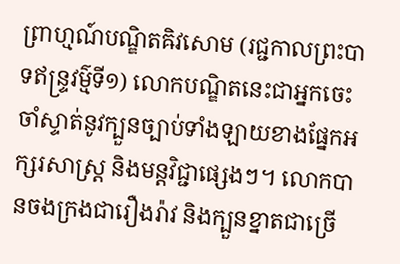ព្រាហ្មណ៍បណ្ឌិតឝិវសោម (រជ្ជកាលព្រះបាទឥន្ទ្រវម៌្មទី១) លោកបណ្ឌិតនេះជាអ្នកចេះចាំស្ទាត់នូវក្បួនច្បាប់ទាំងឡាយខាងផ្នែកអក្សរសាស្ត្រ និងមន្តវិជ្ជាផ្សេងៗ។ លោកបានចងក្រងជារឿងរ៉ាវ និងក្បួនខ្នាតជាច្រើ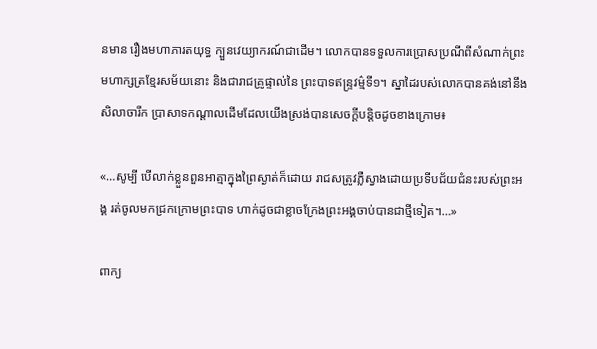នមាន រឿងមហាភារតយុទ្ធ ក្បួនវេយ្យាករណ៍ជាដើម។ លោកបានទទួលការប្រោសប្រណីពីសំណាក់ព្រះមហាក្សត្រខ្មែរសម័យនោះ និងជារាជគ្រូផ្ទាល់នៃ ព្រះបាទឥន្ទ្រវម៌្មទី១។ ស្នាដៃរបស់លោកបានគង់នៅនឹងសិលាចារឹក ប្រាសាទកណ្ដាលដើមដែលយើងស្រង់បានសេចក្ដីបន្តិចដូចខាងក្រោម៖

«…សូម្បី បើលាក់ខ្លួនពួនអាត្មាក្នុងព្រៃស្ងាត់ក៏ដោយ រាជសត្រូវភ្លឺស្វាងដោយប្រទីបជ័យជំនះរបស់ព្រះអង្គ រត់ចូលមកជ្រកក្រោមព្រះបាទ ហាក់ដូចជាខ្លាចក្រែងព្រះអង្គចាប់បានជាថ្មីទៀត។…»

ពាក្យ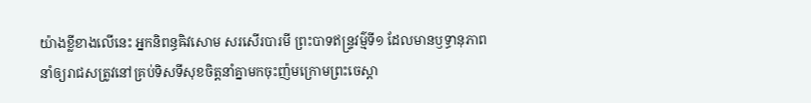យ៉ាងខ្លីខាងលើនេះ អ្នកនិពន្ធឝិវសោម សរសើរបារមី ព្រះបាទឥន្ទ្រវម៌្មទី១ ដែលមានឫទ្ធានុភាពនាំឲ្យរាជសត្រូវនៅគ្រប់ទិសទីសុខចិត្តនាំគ្នាមកចុះញ៉មក្រោមព្រះចេស្ដា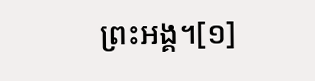ព្រះអង្គ។[១]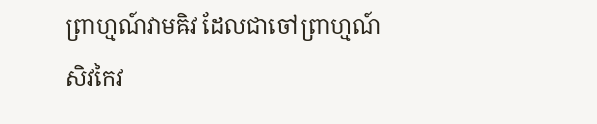ព្រាហ្មណ៍វាមឝិវ ដែលជាចៅព្រាហ្មណ៍ សិវកៃវ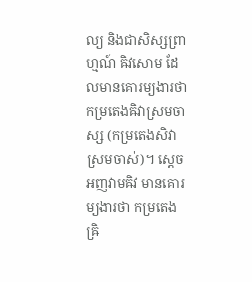ល្យ និងជាសិស្សព្រាហ្មណ៍ ឝិវសោម ដែលមានគោរម្យងារថា កម្រតេងឝិវាស្រមចាស្ស (កម្រតេងសិវាស្រមចាស់)។ ស្ដេចអញវាមឝិវ មានគោរម្យងារថា កម្រតេង ឝ្រិ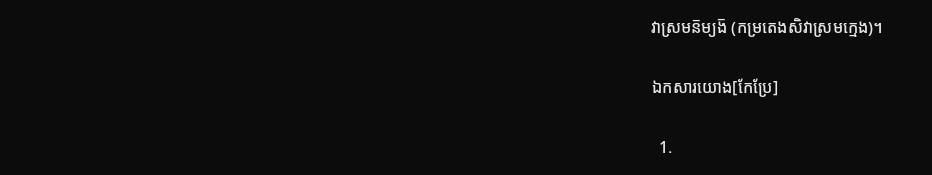វាស្រមន៑ម្យង៑ (កម្រតេងសិវាស្រមក្មេង)។

ឯកសារយោង[កែប្រែ]

  1.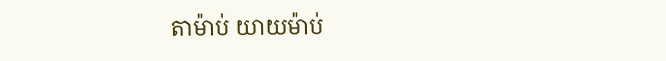តាម៉ាប់ យាយម៉ាប់